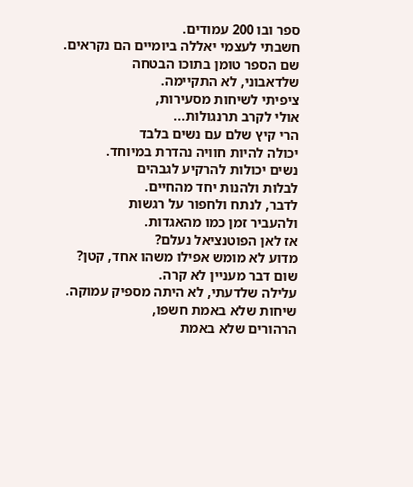ספר ובו 200 עמודים.
חשבתי לעצמי יאללה ביומיים הם נקראים.
שם הספר טומן בתוכו הבטחה
שלדאבוני, לא התקיימה.
ציפיתי לשיחות מסעירות,
אולי לקרב תרנגולות...
הרי קיץ שלם עם נשים בלבד
יכולה להיות חוויה נהדרת במיוחד.
נשים יכולות להרקיע לגבהים
לבלות ולהנות יחד מהחיים.
לדבר, לנתח ולחפור על רגשות
ולהעביר זמן כמו מהאגדות.
אז לאן הפוטנציאל נעלם?
מדוע לא מומש אפילו משהו אחד, קטן?
שום דבר מעניין לא קרה.
עלילה שלדעתי, לא היתה מספיק עמוקה.
שיחות שלא באמת חשפו,
הרהורים שלא באמת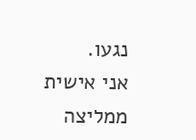נגעו.
אני אישית ממליצה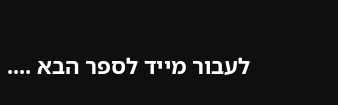לעבור מייד לספר הבא ....